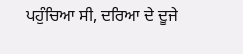ਪਹੁੰਚਿਆ ਸੀ, ਦਰਿਆ ਦੇ ਦੂਜੇ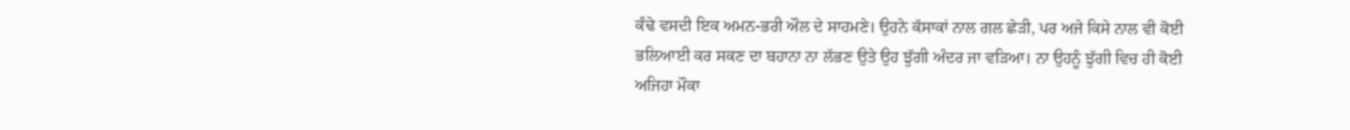ਕੰਢੇ ਵਸਦੀ ਇਕ ਅਮਨ-ਭਰੀ ਔਲ ਦੇ ਸਾਹਮਣੇ। ਉਹਨੇ ਕੱਸਾਕਾਂ ਨਾਲ ਗਲ ਛੇੜੀ, ਪਰ ਅਜੇ ਕਿਸੇ ਨਾਲ ਵੀ ਕੋਈ ਭਲਿਆਈ ਕਰ ਸਕਣ ਦਾ ਬਹਾਨਾ ਨਾ ਲੱਭਣ ਉਤੇ ਉਹ ਝੁੱਗੀ ਅੰਦਰ ਜਾ ਵੜਿਆ। ਨਾ ਉਹਨੂੰ ਝੁੱਗੀ ਵਿਚ ਹੀ ਕੋਈ ਅਜਿਹਾ ਮੌਕਾ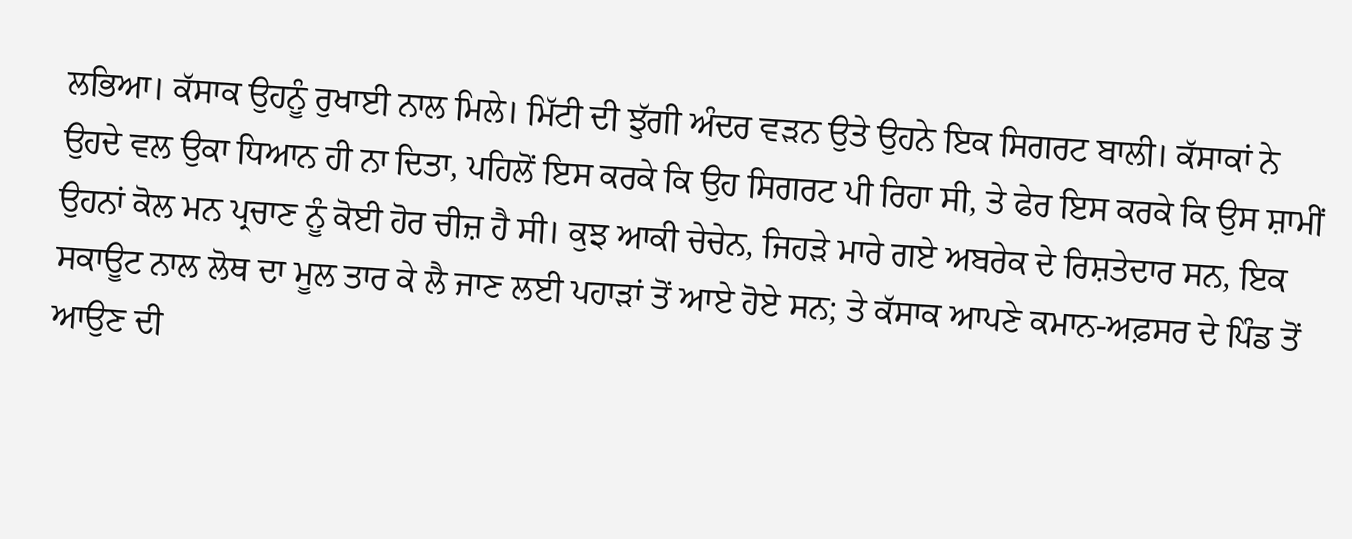ਲਭਿਆ। ਕੱਸਾਕ ਉਹਨੂੰ ਰੁਖਾਈ ਨਾਲ ਮਿਲੇ। ਮਿੱਟੀ ਦੀ ਝੁੱਗੀ ਅੰਦਰ ਵੜਨ ਉਤੇ ਉਹਨੇ ਇਕ ਸਿਗਰਟ ਬਾਲੀ। ਕੱਸਾਕਾਂ ਨੇ ਉਹਦੇ ਵਲ ਉਕਾ ਧਿਆਨ ਹੀ ਨਾ ਦਿਤਾ, ਪਹਿਲੋਂ ਇਸ ਕਰਕੇ ਕਿ ਉਹ ਸਿਗਰਟ ਪੀ ਰਿਹਾ ਸੀ, ਤੇ ਫੇਰ ਇਸ ਕਰਕੇ ਕਿ ਉਸ ਸ਼ਾਮੀਂ ਉਹਨਾਂ ਕੋਲ ਮਨ ਪ੍ਰਚਾਣ ਨੂੰ ਕੋਈ ਹੋਰ ਚੀਜ਼ ਹੈ ਸੀ। ਕੁਝ ਆਕੀ ਚੇਚੇਨ, ਜਿਹੜੇ ਮਾਰੇ ਗਏ ਅਬਰੇਕ ਦੇ ਰਿਸ਼ਤੇਦਾਰ ਸਨ, ਇਕ ਸਕਾਊਟ ਨਾਲ ਲੋਥ ਦਾ ਮੂਲ ਤਾਰ ਕੇ ਲੈ ਜਾਣ ਲਈ ਪਹਾੜਾਂ ਤੋਂ ਆਏ ਹੋਏ ਸਨ; ਤੇ ਕੱਸਾਕ ਆਪਣੇ ਕਮਾਨ-ਅਫ਼ਸਰ ਦੇ ਪਿੰਡ ਤੋਂ ਆਉਣ ਦੀ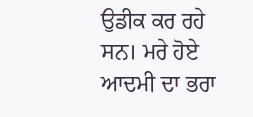ਉਡੀਕ ਕਰ ਰਹੇ ਸਨ। ਮਰੇ ਹੋਏ ਆਦਮੀ ਦਾ ਭਰਾ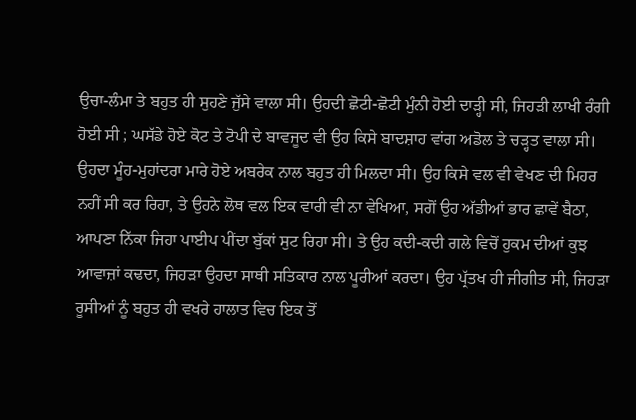ਉਚਾ-ਲੰਮਾ ਤੇ ਬਹੁਤ ਹੀ ਸੁਹਣੇ ਜੁੱਸੇ ਵਾਲਾ ਸੀ। ਉਹਦੀ ਛੋਟੀ-ਛੋਟੀ ਮੁੰਨੀ ਹੋਈ ਦਾੜ੍ਹੀ ਸੀ, ਜਿਹੜੀ ਲਾਖੀ ਰੰਗੀ ਹੋਈ ਸੀ ; ਘਸੱਡੇ ਹੋਏ ਕੋਟ ਤੇ ਟੋਪੀ ਦੇ ਬਾਵਜੂਦ ਵੀ ਉਹ ਕਿਸੇ ਬਾਦਸ਼ਾਹ ਵਾਂਗ ਅਡੋਲ ਤੇ ਚੜ੍ਹਤ ਵਾਲਾ ਸੀ। ਉਹਦਾ ਮੂੰਹ-ਮੁਹਾਂਦਰਾ ਮਾਰੇ ਹੋਏ ਅਬਰੇਕ ਨਾਲ ਬਹੁਤ ਹੀ ਮਿਲਦਾ ਸੀ। ਉਹ ਕਿਸੇ ਵਲ ਵੀ ਵੇਖਣ ਦੀ ਮਿਹਰ ਨਹੀਂ ਸੀ ਕਰ ਰਿਹਾ, ਤੇ ਉਹਨੇ ਲੋਥ ਵਲ ਇਕ ਵਾਰੀ ਵੀ ਨਾ ਵੇਖਿਆ, ਸਗੋਂ ਉਹ ਅੱਡੀਆਂ ਭਾਰ ਛਾਵੇਂ ਬੈਠਾ, ਆਪਣਾ ਨਿੱਕਾ ਜਿਹਾ ਪਾਈਪ ਪੀਂਦਾ ਬੁੱਕਾਂ ਸੁਟ ਰਿਹਾ ਸੀ। ਤੇ ਉਹ ਕਦੀ-ਕਦੀ ਗਲੇ ਵਿਚੋਂ ਹੁਕਮ ਦੀਆਂ ਕੁਝ ਆਵਾਜ਼ਾਂ ਕਢਦਾ, ਜਿਹੜਾ ਉਹਦਾ ਸਾਥੀ ਸਤਿਕਾਰ ਨਾਲ ਪੂਰੀਆਂ ਕਰਦਾ। ਉਹ ਪ੍ਰੱਤਖ ਹੀ ਜੀਗੀਤ ਸੀ, ਜਿਹੜਾ ਰੂਸੀਆਂ ਨੂੰ ਬਹੁਤ ਹੀ ਵਖਰੇ ਹਾਲਾਤ ਵਿਚ ਇਕ ਤੋਂ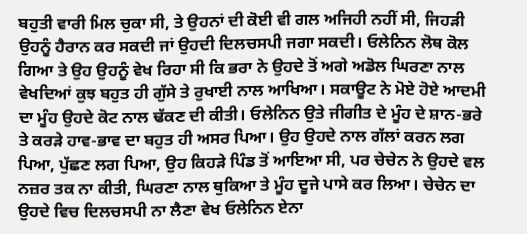ਬਹੁਤੀ ਵਾਰੀ ਮਿਲ ਚੁਕਾ ਸੀ, ਤੇ ਉਹਨਾਂ ਦੀ ਕੋਈ ਵੀ ਗਲ ਅਜਿਹੀ ਨਹੀਂ ਸੀ, ਜਿਹੜੀ ਉਹਨੂੰ ਹੈਰਾਨ ਕਰ ਸਕਦੀ ਜਾਂ ਉਹਦੀ ਦਿਲਚਸਪੀ ਜਗਾ ਸਕਦੀ। ਓਲੇਨਿਨ ਲੋਥ ਕੋਲ ਗਿਆ ਤੇ ਉਹ ਉਹਨੂੰ ਵੇਖ ਰਿਹਾ ਸੀ ਕਿ ਭਰਾ ਨੇ ਉਹਦੇ ਤੋਂ ਅਗੇ ਅਡੋਲ ਘਿਰਣਾ ਨਾਲ ਵੇਖਦਿਆਂ ਕੁਝ ਬਹੁਤ ਹੀ ਗੁੱਸੇ ਤੇ ਰੁਖਾਈ ਨਾਲ ਆਖਿਆ। ਸਕਾਊਟ ਨੇ ਮੋਏ ਹੋਏ ਆਦਮੀ ਦਾ ਮੂੰਹ ਉਹਦੇ ਕੋਟ ਨਾਲ ਢੱਕਣ ਦੀ ਕੀਤੀ। ਓਲੇਨਿਨ ਉਤੇ ਜੀਗੀਤ ਦੇ ਮੂੰਹ ਦੇ ਸ਼ਾਨ-ਭਰੇ ਤੇ ਕਰੜੇ ਹਾਵ-ਭਾਵ ਦਾ ਬਹੁਤ ਹੀ ਅਸਰ ਪਿਆ। ਉਹ ਉਹਦੇ ਨਾਲ ਗੱਲਾਂ ਕਰਨ ਲਗ ਪਿਆ, ਪੁੱਛਣ ਲਗ ਪਿਆ, ਉਹ ਕਿਹੜੇ ਪਿੰਡ ਤੋਂ ਆਇਆ ਸੀ, ਪਰ ਚੇਚੇਨ ਨੇ ਉਹਦੇ ਵਲ ਨਜ਼ਰ ਤਕ ਨਾ ਕੀਤੀ, ਘਿਰਣਾ ਨਾਲ ਥੁਕਿਆ ਤੇ ਮੂੰਹ ਦੂਜੇ ਪਾਸੇ ਕਰ ਲਿਆ। ਚੇਚੇਨ ਦਾ ਉਹਦੇ ਵਿਚ ਦਿਲਚਸਪੀ ਨਾ ਲੈਣਾ ਵੇਖ ਓਲੇਨਿਨ ਏਨਾ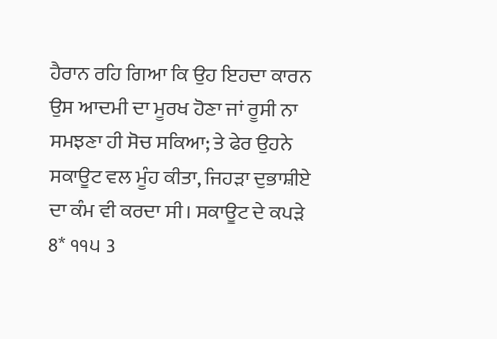ਹੈਰਾਨ ਰਹਿ ਗਿਆ ਕਿ ਉਹ ਇਹਦਾ ਕਾਰਨ ਉਸ ਆਦਮੀ ਦਾ ਮੂਰਖ ਹੋਣਾ ਜਾਂ ਰੂਸੀ ਨਾ ਸਮਝਣਾ ਹੀ ਸੋਚ ਸਕਿਆ; ਤੇ ਫੇਰ ਉਹਨੇ ਸਕਾਊਟ ਵਲ ਮੂੰਹ ਕੀਤਾ, ਜਿਹੜਾ ਦੁਭਾਸ਼ੀਏ ਦਾ ਕੰਮ ਵੀ ਕਰਦਾ ਸੀ। ਸਕਾਊਟ ਦੇ ਕਪੜੇ 8* ੧੧੫ 3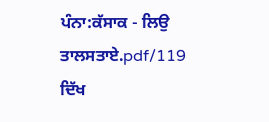ਪੰਨਾ:ਕੱਸਾਕ - ਲਿਉ ਤਾਲਸਤਾਏ.pdf/119
ਦਿੱਖ